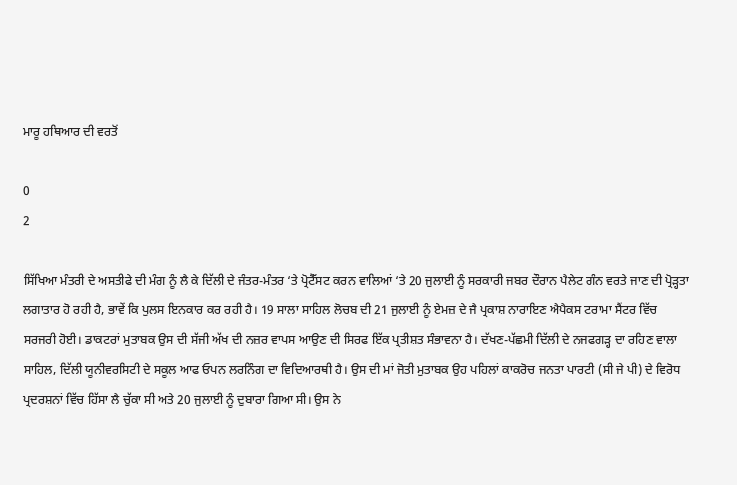ਮਾਰੂ ਹਥਿਆਰ ਦੀ ਵਰਤੋਂ

0
2

ਸਿੱਖਿਆ ਮੰਤਰੀ ਦੇ ਅਸਤੀਫੇ ਦੀ ਮੰਗ ਨੂੰ ਲੈ ਕੇ ਦਿੱਲੀ ਦੇ ਜੰਤਰ-ਮੰਤਰ ‘ਤੇ ਪ੍ਰੋਟੈੱਸਟ ਕਰਨ ਵਾਲਿਆਂ ‘ਤੇ 20 ਜੁਲਾਈ ਨੂੰ ਸਰਕਾਰੀ ਜਬਰ ਦੌਰਾਨ ਪੈਲੇਟ ਗੰਨ ਵਰਤੇ ਜਾਣ ਦੀ ਪ੍ਰੋੜ੍ਹਤਾ ਲਗਾਤਾਰ ਹੋ ਰਹੀ ਹੈ, ਭਾਵੇਂ ਕਿ ਪੁਲਸ ਇਨਕਾਰ ਕਰ ਰਹੀ ਹੈ। 19 ਸਾਲਾ ਸਾਹਿਲ ਲੋਚਬ ਦੀ 21 ਜੁਲਾਈ ਨੂੰ ਏਮਜ਼ ਦੇ ਜੈ ਪ੍ਰਕਾਸ਼ ਨਾਰਾਇਣ ਐਪੈਕਸ ਟਰਾਮਾ ਸੈਂਟਰ ਵਿੱਚ ਸਰਜਰੀ ਹੋਈ। ਡਾਕਟਰਾਂ ਮੁਤਾਬਕ ਉਸ ਦੀ ਸੱਜੀ ਅੱਖ ਦੀ ਨਜ਼ਰ ਵਾਪਸ ਆਉਣ ਦੀ ਸਿਰਫ ਇੱਕ ਪ੍ਰਤੀਸ਼ਤ ਸੰਭਾਵਨਾ ਹੈ। ਦੱਖਣ-ਪੱਛਮੀ ਦਿੱਲੀ ਦੇ ਨਜਫਗੜ੍ਹ ਦਾ ਰਹਿਣ ਵਾਲਾ ਸਾਹਿਲ, ਦਿੱਲੀ ਯੂਨੀਵਰਸਿਟੀ ਦੇ ਸਕੂਲ ਆਫ ਓਪਨ ਲਰਨਿੰਗ ਦਾ ਵਿਦਿਆਰਥੀ ਹੈ। ਉਸ ਦੀ ਮਾਂ ਜੋਤੀ ਮੁਤਾਬਕ ਉਹ ਪਹਿਲਾਂ ਕਾਕਰੋਚ ਜਨਤਾ ਪਾਰਟੀ (ਸੀ ਜੇ ਪੀ) ਦੇ ਵਿਰੋਧ ਪ੍ਰਦਰਸ਼ਨਾਂ ਵਿੱਚ ਹਿੱਸਾ ਲੈ ਚੁੱਕਾ ਸੀ ਅਤੇ 20 ਜੁਲਾਈ ਨੂੰ ਦੁਬਾਰਾ ਗਿਆ ਸੀ। ਉਸ ਨੇ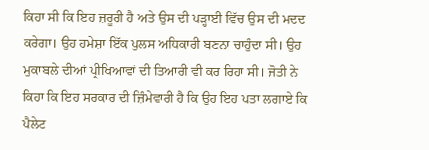ਕਿਹਾ ਸੀ ਕਿ ਇਹ ਜ਼ਰੂਰੀ ਹੈ ਅਤੇ ਉਸ ਦੀ ਪੜ੍ਹਾਈ ਵਿੱਚ ਉਸ ਦੀ ਮਦਦ ਕਰੇਗਾ। ਉਹ ਹਮੇਸ਼ਾ ਇੱਕ ਪੁਲਸ ਅਧਿਕਾਰੀ ਬਣਨਾ ਚਾਹੁੰਦਾ ਸੀ। ਉਹ ਮੁਕਾਬਲੇ ਦੀਆਂ ਪ੍ਰੀਖਿਆਵਾਂ ਦੀ ਤਿਆਰੀ ਵੀ ਕਰ ਰਿਹਾ ਸੀ। ਜੋਤੀ ਨੇ ਕਿਹਾ ਕਿ ਇਹ ਸਰਕਾਰ ਦੀ ਜ਼ਿੰਮੇਵਾਰੀ ਹੈ ਕਿ ਉਹ ਇਹ ਪਤਾ ਲਗਾਏ ਕਿ ਪੈਲੇਟ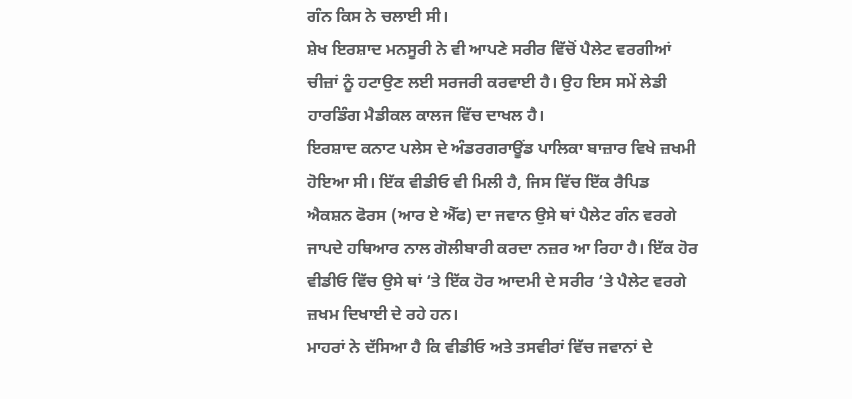ਗੰਨ ਕਿਸ ਨੇ ਚਲਾਈ ਸੀ।
ਸ਼ੇਖ ਇਰਸ਼ਾਦ ਮਨਸੂਰੀ ਨੇ ਵੀ ਆਪਣੇ ਸਰੀਰ ਵਿੱਚੋਂ ਪੈਲੇਟ ਵਰਗੀਆਂ ਚੀਜ਼ਾਂ ਨੂੰ ਹਟਾਉਣ ਲਈ ਸਰਜਰੀ ਕਰਵਾਈ ਹੈ। ਉਹ ਇਸ ਸਮੇਂ ਲੇਡੀ ਹਾਰਡਿੰਗ ਮੈਡੀਕਲ ਕਾਲਜ ਵਿੱਚ ਦਾਖਲ ਹੈ।
ਇਰਸ਼ਾਦ ਕਨਾਟ ਪਲੇਸ ਦੇ ਅੰਡਰਗਰਾਊਂਡ ਪਾਲਿਕਾ ਬਾਜ਼ਾਰ ਵਿਖੇ ਜ਼ਖਮੀ ਹੋਇਆ ਸੀ। ਇੱਕ ਵੀਡੀਓ ਵੀ ਮਿਲੀ ਹੈ, ਜਿਸ ਵਿੱਚ ਇੱਕ ਰੈਪਿਡ ਐਕਸ਼ਨ ਫੋਰਸ (ਆਰ ਏ ਐੱਫ) ਦਾ ਜਵਾਨ ਉਸੇ ਥਾਂ ਪੈਲੇਟ ਗੰਨ ਵਰਗੇ ਜਾਪਦੇ ਹਥਿਆਰ ਨਾਲ ਗੋਲੀਬਾਰੀ ਕਰਦਾ ਨਜ਼ਰ ਆ ਰਿਹਾ ਹੈ। ਇੱਕ ਹੋਰ ਵੀਡੀਓ ਵਿੱਚ ਉਸੇ ਥਾਂ ‘ਤੇ ਇੱਕ ਹੋਰ ਆਦਮੀ ਦੇ ਸਰੀਰ ‘ਤੇ ਪੈਲੇਟ ਵਰਗੇ ਜ਼ਖਮ ਦਿਖਾਈ ਦੇ ਰਹੇ ਹਨ।
ਮਾਹਰਾਂ ਨੇ ਦੱਸਿਆ ਹੈ ਕਿ ਵੀਡੀਓ ਅਤੇ ਤਸਵੀਰਾਂ ਵਿੱਚ ਜਵਾਨਾਂ ਦੇ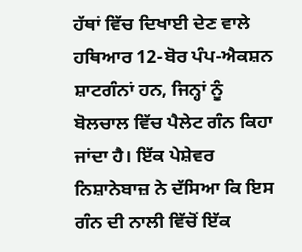ਹੱਥਾਂ ਵਿੱਚ ਦਿਖਾਈ ਦੇਣ ਵਾਲੇ ਹਥਿਆਰ 12-ਬੋਰ ਪੰਪ-ਐਕਸ਼ਨ ਸ਼ਾਟਗੰਨਾਂ ਹਨ, ਜਿਨ੍ਹਾਂ ਨੂੰ ਬੋਲਚਾਲ ਵਿੱਚ ਪੈਲੇਟ ਗੰਨ ਕਿਹਾ ਜਾਂਦਾ ਹੈ। ਇੱਕ ਪੇਸ਼ੇਵਰ ਨਿਸ਼ਾਨੇਬਾਜ਼ ਨੇ ਦੱਸਿਆ ਕਿ ਇਸ ਗੰਨ ਦੀ ਨਾਲੀ ਵਿੱਚੋਂ ਇੱਕ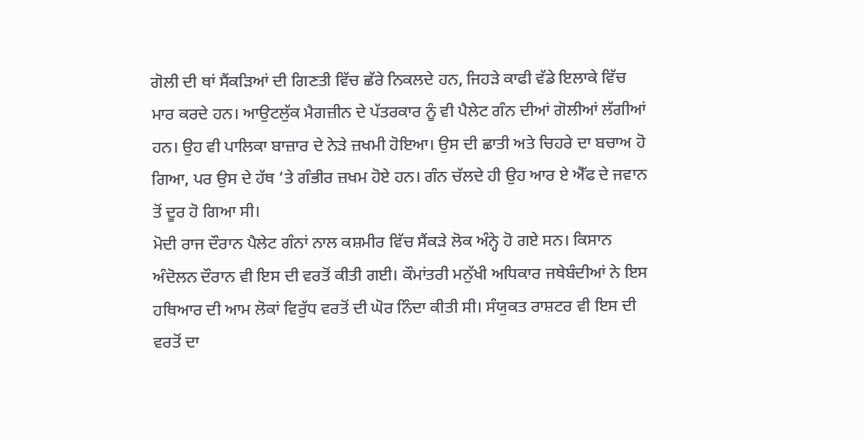ਗੋਲੀ ਦੀ ਥਾਂ ਸੈਂਕੜਿਆਂ ਦੀ ਗਿਣਤੀ ਵਿੱਚ ਛੱਰੇ ਨਿਕਲਦੇ ਹਨ, ਜਿਹੜੇ ਕਾਫੀ ਵੱਡੇ ਇਲਾਕੇ ਵਿੱਚ ਮਾਰ ਕਰਦੇ ਹਨ। ਆਉਟਲੁੱਕ ਮੈਗਜ਼ੀਨ ਦੇ ਪੱਤਰਕਾਰ ਨੂੰ ਵੀ ਪੈਲੇਟ ਗੰਨ ਦੀਆਂ ਗੋਲੀਆਂ ਲੱਗੀਆਂ ਹਨ। ਉਹ ਵੀ ਪਾਲਿਕਾ ਬਾਜ਼ਾਰ ਦੇ ਨੇੜੇ ਜ਼ਖਮੀ ਹੋਇਆ। ਉਸ ਦੀ ਛਾਤੀ ਅਤੇ ਚਿਹਰੇ ਦਾ ਬਚਾਅ ਹੋ ਗਿਆ, ਪਰ ਉਸ ਦੇ ਹੱਥ ‘ਤੇ ਗੰਭੀਰ ਜ਼ਖਮ ਹੋਏ ਹਨ। ਗੰਨ ਚੱਲਦੇ ਹੀ ਉਹ ਆਰ ਏ ਐੱਫ ਦੇ ਜਵਾਨ ਤੋਂ ਦੂਰ ਹੋ ਗਿਆ ਸੀ।
ਮੋਦੀ ਰਾਜ ਦੌਰਾਨ ਪੈਲੇਟ ਗੰਨਾਂ ਨਾਲ ਕਸ਼ਮੀਰ ਵਿੱਚ ਸੈਂਕੜੇ ਲੋਕ ਅੰਨ੍ਹੇ ਹੋ ਗਏ ਸਨ। ਕਿਸਾਨ ਅੰਦੋਲਨ ਦੌਰਾਨ ਵੀ ਇਸ ਦੀ ਵਰਤੋਂ ਕੀਤੀ ਗਈ। ਕੌਮਾਂਤਰੀ ਮਨੁੱਖੀ ਅਧਿਕਾਰ ਜਥੇਬੰਦੀਆਂ ਨੇ ਇਸ ਹਥਿਆਰ ਦੀ ਆਮ ਲੋਕਾਂ ਵਿਰੁੱਧ ਵਰਤੋਂ ਦੀ ਘੋਰ ਨਿੰਦਾ ਕੀਤੀ ਸੀ। ਸੰਯੁਕਤ ਰਾਸ਼ਟਰ ਵੀ ਇਸ ਦੀ ਵਰਤੋਂ ਦਾ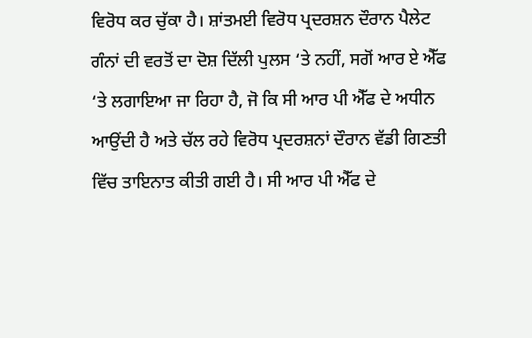ਵਿਰੋਧ ਕਰ ਚੁੱਕਾ ਹੈ। ਸ਼ਾਂਤਮਈ ਵਿਰੋਧ ਪ੍ਰਦਰਸ਼ਨ ਦੌਰਾਨ ਪੈਲੇਟ ਗੰਨਾਂ ਦੀ ਵਰਤੋਂ ਦਾ ਦੋਸ਼ ਦਿੱਲੀ ਪੁਲਸ ‘ਤੇ ਨਹੀਂ, ਸਗੋਂ ਆਰ ਏ ਐੱਫ ‘ਤੇ ਲਗਾਇਆ ਜਾ ਰਿਹਾ ਹੈ, ਜੋ ਕਿ ਸੀ ਆਰ ਪੀ ਐੱਫ ਦੇ ਅਧੀਨ ਆਉਂਦੀ ਹੈ ਅਤੇ ਚੱਲ ਰਹੇ ਵਿਰੋਧ ਪ੍ਰਦਰਸ਼ਨਾਂ ਦੌਰਾਨ ਵੱਡੀ ਗਿਣਤੀ ਵਿੱਚ ਤਾਇਨਾਤ ਕੀਤੀ ਗਈ ਹੈ। ਸੀ ਆਰ ਪੀ ਐੱਫ ਦੇ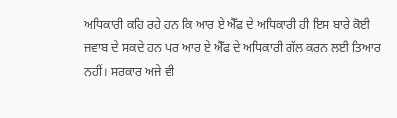ਅਧਿਕਾਰੀ ਕਹਿ ਰਹੇ ਹਨ ਕਿ ਆਰ ਏ ਐੱਫ ਦੇ ਅਧਿਕਾਰੀ ਹੀ ਇਸ ਬਾਰੇ ਕੋਈ ਜਵਾਬ ਦੇ ਸਕਦੇ ਹਨ ਪਰ ਆਰ ਏ ਐੱਫ ਦੇ ਅਧਿਕਾਰੀ ਗੱਲ ਕਰਨ ਲਈ ਤਿਆਰ ਨਹੀਂ। ਸਰਕਾਰ ਅਜੇ ਵੀ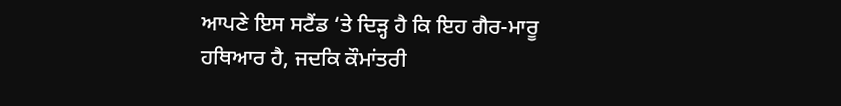ਆਪਣੇ ਇਸ ਸਟੈਂਡ ‘ਤੇ ਦਿੜ੍ਹ ਹੈ ਕਿ ਇਹ ਗੈਰ-ਮਾਰੂ ਹਥਿਆਰ ਹੈ, ਜਦਕਿ ਕੌਮਾਂਤਰੀ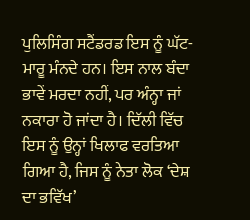ਪੁਲਿਸਿੰਗ ਸਟੈਂਡਰਡ ਇਸ ਨੂੰ ਘੱਟ-ਮਾਰੂ ਮੰਨਦੇ ਹਨ। ਇਸ ਨਾਲ ਬੰਦਾ ਭਾਵੇਂ ਮਰਦਾ ਨਹੀਂ, ਪਰ ਅੰਨ੍ਹਾ ਜਾਂ ਨਕਾਰਾ ਹੋ ਜਾਂਦਾ ਹੈ। ਦਿੱਲੀ ਵਿੱਚ ਇਸ ਨੂੰ ਉਨ੍ਹਾਂ ਖਿਲਾਫ ਵਰਤਿਆ ਗਿਆ ਹੈ, ਜਿਸ ਨੂੰ ਨੇਤਾ ਲੋਕ ‘ਦੇਸ਼ ਦਾ ਭਵਿੱਖ’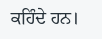ਕਹਿੰਦੇ ਹਨ।